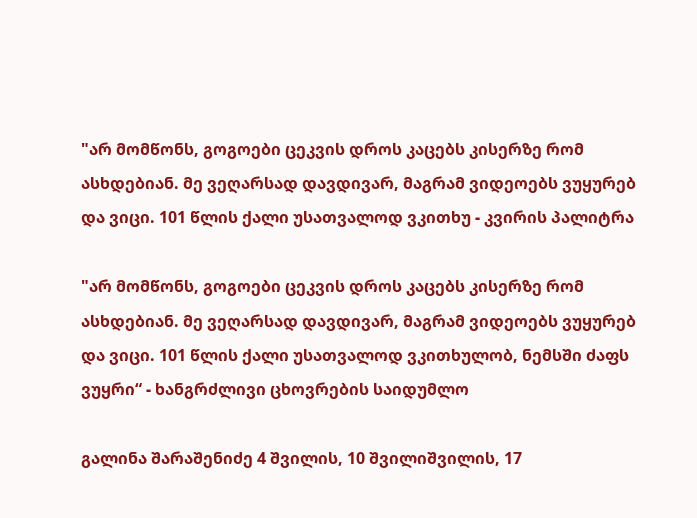"არ მომწონს, გოგოები ცეკვის დროს კაცებს კისერზე რომ ასხდებიან. მე ვეღარსად დავდივარ, მაგრამ ვიდეოებს ვუყურებ და ვიცი. 101 წლის ქალი უსათვალოდ ვკითხუ - კვირის პალიტრა

"არ მომწონს, გოგოები ცეკვის დროს კაცებს კისერზე რომ ასხდებიან. მე ვეღარსად დავდივარ, მაგრამ ვიდეოებს ვუყურებ და ვიცი. 101 წლის ქალი უსათვალოდ ვკითხულობ, ნემსში ძაფს ვუყრი“ - ხანგრძლივი ცხოვრების საიდუმლო

გალინა შარაშენიძე 4 შვილის, 10 შვილიშვილის, 17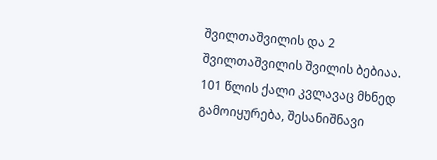შვილთაშვილის და 2 შვილთაშვილის შვილის ბებიაა. 101 წლის ქალი კვლავაც მხნედ გამოიყურება, შესანიშნავი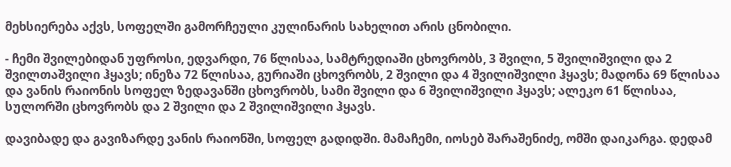მეხსიერება აქვს, სოფელში გამორჩეული კულინარის სახელით არის ცნობილი.

- ჩემი შვილებიდან უფროსი, ედვარდი, 76 წლისაა, სამტრედიაში ცხოვრობს, 3 შვილი, 5 შვილიშვილი და 2 შვილთაშვილი ჰყავს; ინეზა 72 წლისაა, გურიაში ცხოვრობს, 2 შვილი და 4 შვილიშვილი ჰყავს; მადონა 69 წლისაა და ვანის რაიონის სოფელ ზედავანში ცხოვრობს, სამი შვილი და 6 შვილიშვილი ჰყავს; ალეკო 61 წლისაა, სულორში ცხოვრობს და 2 შვილი და 2 შვილიშვილი ჰყავს.

დავიბადე და გავიზარდე ვანის რაიონში, სოფელ გადიდში. მამაჩემი, იოსებ შარაშენიძე, ომში დაიკარგა. დედამ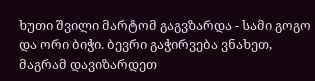ხუთი შვილი მარტომ გაგვზარდა - სამი გოგო და ორი ბიჭი. ბევრი გაჭირვება ვნახეთ, მაგრამ დავიზარდეთ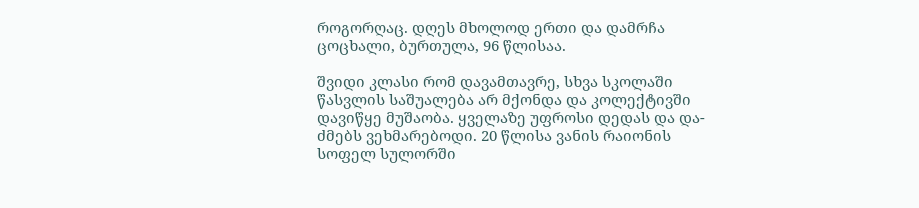როგორღაც. დღეს მხოლოდ ერთი და დამრჩა ცოცხალი, ბურთულა, 96 წლისაა.

შვიდი კლასი რომ დავამთავრე, სხვა სკოლაში წასვლის საშუალება არ მქონდა და კოლექტივში დავიწყე მუშაობა. ყველაზე უფროსი დედას და და-ძმებს ვეხმარებოდი. 20 წლისა ვანის რაიონის სოფელ სულორში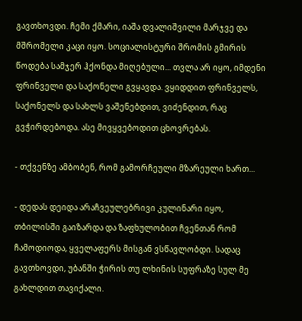გავთხოვდი. ჩემი ქმარი, იაშა დვალიშვილი მარჯვე და მშრომელი კაცი იყო. სოციალისტური შრომის გმირის წოდება სამჯერ ჰქონდა მიღებული... თვლა არ იყო, იმდენი ფრინველი და საქონელი გვყავდა. ვყიდდით ფრინველს, საქონელს და სახლს ვაშენებდით, ვიძენდით, რაც გვჭირდებოდა. ასე მივყვებოდით ცხოვრებას.

- თქვენზე ამბობენ, რომ გამორჩეული მზარეული ხართ...

- დედას დეიდა არაჩვეულებრივი კულინარი იყო, თბილისში გაიზარდა და ზაფხულობით ჩვენთან რომ ჩამოდიოდა, ყველაფერს მისგან ვსწავლობდი. სადაც გავთხოვდი, უბანში ჭირის თუ ლხინის სუფრაზე სულ მე გახლდით თავიქალი.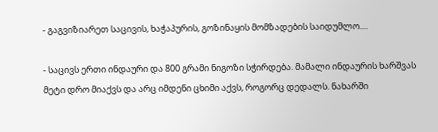- გაგვიზიარეთ საცივის, ხაჭაპურის, გოზინაყის მომზადების საიდუმლო....

- საცივს ერთი ინდაური და 800 გრამი ნიგოზი სჭირდება. მამალი ინდაურის ხარშვას მეტი დრო მიაქვს და არც იმდენი ცხიმი აქვს, როგორც დედალს. ნახარში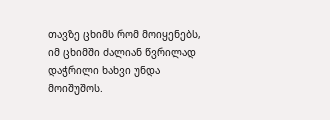თავზე ცხიმს რომ მოიყენებს, იმ ცხიმში ძალიან წვრილად დაჭრილი ხახვი უნდა მოიშუშოს.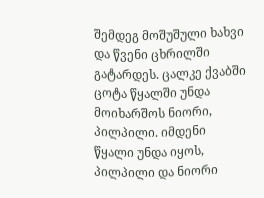შემდეგ მოშუშული ხახვი და წვენი ცხრილში გატარდეს. ცალკე ქვაბში ცოტა წყალში უნდა მოიხარშოს ნიორი, პილპილი. იმდენი წყალი უნდა იყოს, პილპილი და ნიორი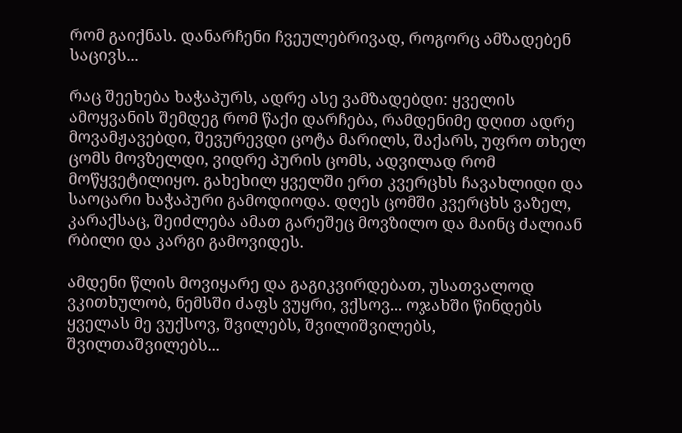რომ გაიქნას. დანარჩენი ჩვეულებრივად, როგორც ამზადებენ საცივს...

რაც შეეხება ხაჭაპურს, ადრე ასე ვამზადებდი: ყველის ამოყვანის შემდეგ რომ წაქი დარჩება, რამდენიმე დღით ადრე მოვამჟავებდი, შევურევდი ცოტა მარილს, შაქარს, უფრო თხელ ცომს მოვზელდი, ვიდრე პურის ცომს, ადვილად რომ მოწყვეტილიყო. გახეხილ ყველში ერთ კვერცხს ჩავახლიდი და საოცარი ხაჭაპური გამოდიოდა. დღეს ცომში კვერცხს ვაზელ, კარაქსაც, შეიძლება ამათ გარეშეც მოვზილო და მაინც ძალიან რბილი და კარგი გამოვიდეს.

ამდენი წლის მოვიყარე და გაგიკვირდებათ, უსათვალოდ ვკითხულობ, ნემსში ძაფს ვუყრი, ვქსოვ... ოჯახში წინდებს ყველას მე ვუქსოვ, შვილებს, შვილიშვილებს, შვილთაშვილებს...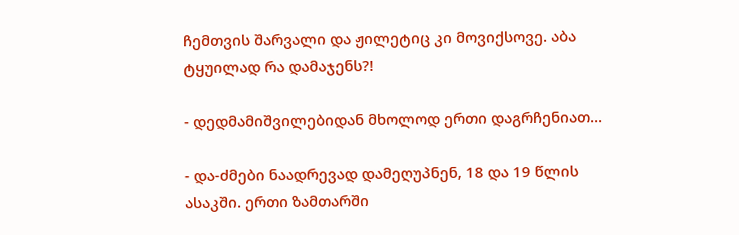ჩემთვის შარვალი და ჟილეტიც კი მოვიქსოვე. აბა ტყუილად რა დამაჯენს?!

- დედმამიშვილებიდან მხოლოდ ერთი დაგრჩენიათ...

- და-ძმები ნაადრევად დამეღუპნენ, 18 და 19 წლის ასაკში. ერთი ზამთარში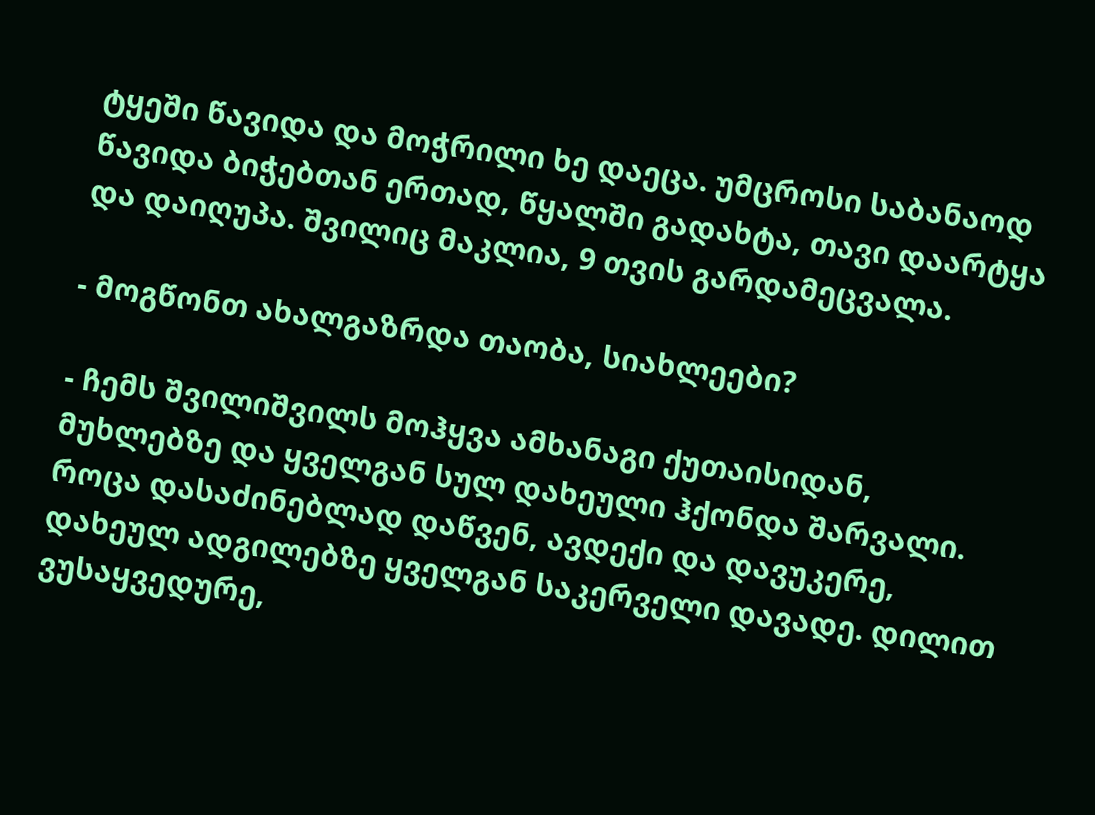ტყეში წავიდა და მოჭრილი ხე დაეცა. უმცროსი საბანაოდ წავიდა ბიჭებთან ერთად, წყალში გადახტა, თავი დაარტყა და დაიღუპა. შვილიც მაკლია, 9 თვის გარდამეცვალა.

- მოგწონთ ახალგაზრდა თაობა, სიახლეები?

- ჩემს შვილიშვილს მოჰყვა ამხანაგი ქუთაისიდან, მუხლებზე და ყველგან სულ დახეული ჰქონდა შარვალი. როცა დასაძინებლად დაწვენ, ავდექი და დავუკერე, დახეულ ადგილებზე ყველგან საკერველი დავადე. დილით ვუსაყვედურე,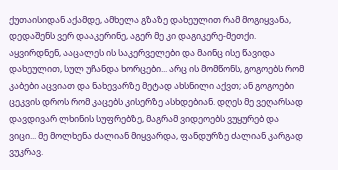ქუთაისიდან აქამდე, ამხელა გზაზე დახეულით რამ მოგიყვანა, დედაშენს ვერ დააკერინე, აგერ მე კი დაგიკერე-მეთქი. აყვირდნენ, ააცალეს ის საკერველები და მაინც ისე წავიდა დახეულით, სულ უჩანდა ხორცები... არც ის მომწონს, გოგოებს რომ კაბები აცვიათ და ნახევარზე მეტად ახსნილი აქვთ; ან გოგოები ცეკვის დროს რომ კაცებს კისერზე ასხდებიან. დღეს მე ვეღარსად დავდივარ ლხინის სუფრებზე, მაგრამ ვიდეოებს ვუყურებ და ვიცი... მე მოლხენა ძალიან მიყვარდა, ფანდურზე ძალიან კარგად ვუკრავ.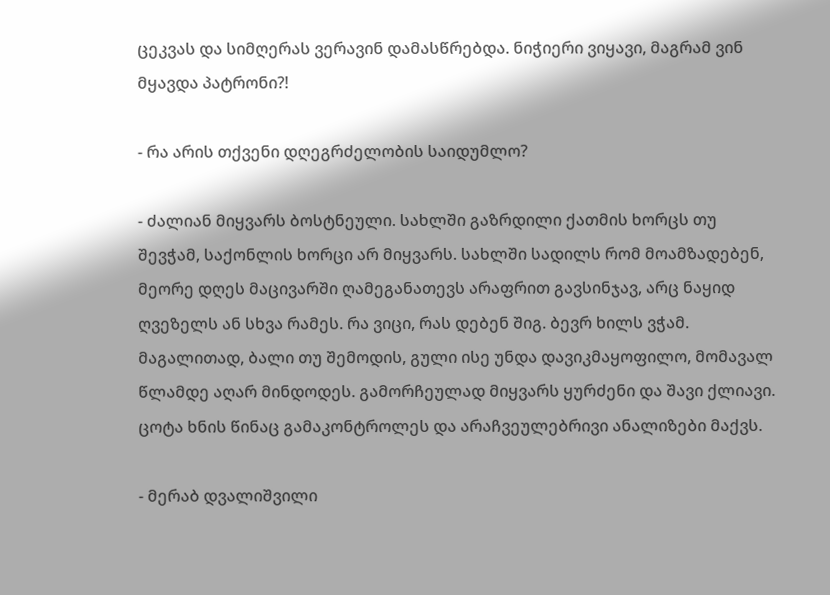ცეკვას და სიმღერას ვერავინ დამასწრებდა. ნიჭიერი ვიყავი, მაგრამ ვინ მყავდა პატრონი?!

- რა არის თქვენი დღეგრძელობის საიდუმლო?

- ძალიან მიყვარს ბოსტნეული. სახლში გაზრდილი ქათმის ხორცს თუ შევჭამ, საქონლის ხორცი არ მიყვარს. სახლში სადილს რომ მოამზადებენ, მეორე დღეს მაცივარში ღამეგანათევს არაფრით გავსინჯავ, არც ნაყიდ ღვეზელს ან სხვა რამეს. რა ვიცი, რას დებენ შიგ. ბევრ ხილს ვჭამ. მაგალითად, ბალი თუ შემოდის, გული ისე უნდა დავიკმაყოფილო, მომავალ წლამდე აღარ მინდოდეს. გამორჩეულად მიყვარს ყურძენი და შავი ქლიავი. ცოტა ხნის წინაც გამაკონტროლეს და არაჩვეულებრივი ანალიზები მაქვს.

- მერაბ დვალიშვილი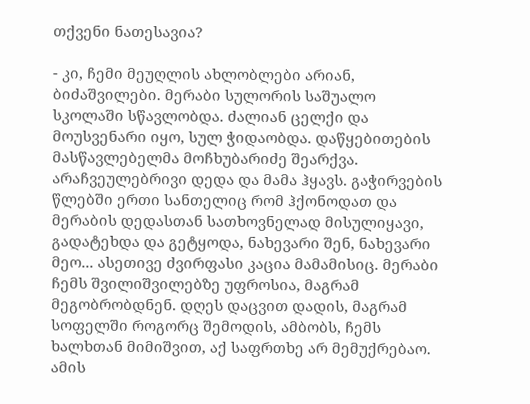თქვენი ნათესავია?

- კი, ჩემი მეუღლის ახლობლები არიან, ბიძაშვილები. მერაბი სულორის საშუალო სკოლაში სწავლობდა. ძალიან ცელქი და მოუსვენარი იყო, სულ ჭიდაობდა. დაწყებითების მასწავლებელმა მოჩხუბარიძე შეარქვა. არაჩვეულებრივი დედა და მამა ჰყავს. გაჭირვების წლებში ერთი სანთელიც რომ ჰქონოდათ და მერაბის დედასთან სათხოვნელად მისულიყავი, გადატეხდა და გეტყოდა, ნახევარი შენ, ნახევარი მეო... ასეთივე ძვირფასი კაცია მამამისიც. მერაბი ჩემს შვილიშვილებზე უფროსია, მაგრამ მეგობრობდნენ. დღეს დაცვით დადის, მაგრამ სოფელში როგორც შემოდის, ამბობს, ჩემს ხალხთან მიმიშვით, აქ საფრთხე არ მემუქრებაო. ამის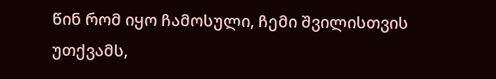წინ რომ იყო ჩამოსული, ჩემი შვილისთვის უთქვამს,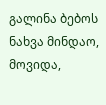გალინა ბებოს ნახვა მინდაო, მოვიდა,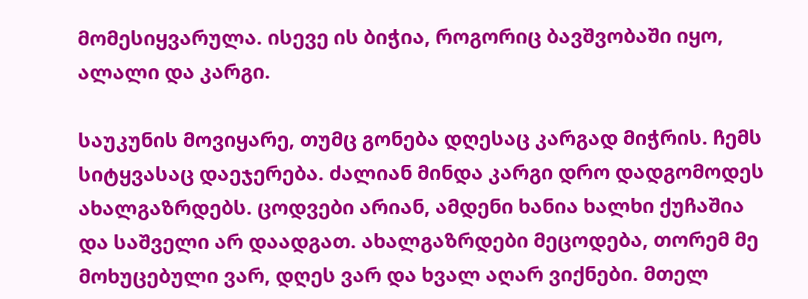მომესიყვარულა. ისევე ის ბიჭია, როგორიც ბავშვობაში იყო, ალალი და კარგი.

საუკუნის მოვიყარე, თუმც გონება დღესაც კარგად მიჭრის. ჩემს სიტყვასაც დაეჯერება. ძალიან მინდა კარგი დრო დადგომოდეს ახალგაზრდებს. ცოდვები არიან, ამდენი ხანია ხალხი ქუჩაშია და საშველი არ დაადგათ. ახალგაზრდები მეცოდება, თორემ მე მოხუცებული ვარ, დღეს ვარ და ხვალ აღარ ვიქნები. მთელ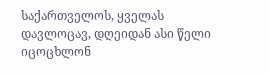საქართველოს, ყველას დავლოცავ, დღეიდან ასი წელი იცოცხლონ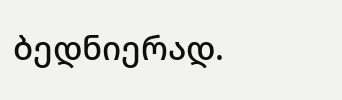ბედნიერად.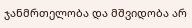ჯანმრთელობა და მშვიდობა არ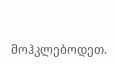მოჰკლებოდეთ.